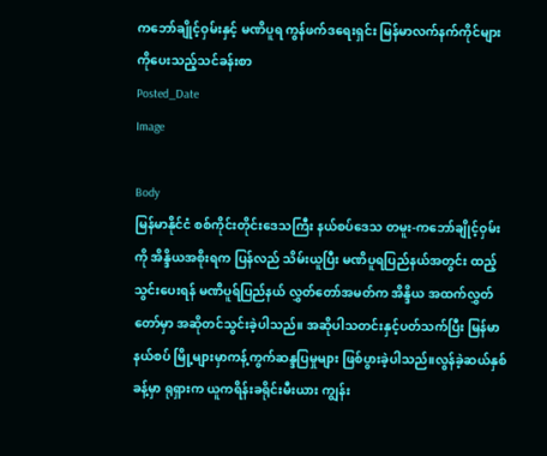ကဘော်ချိုင့်ဝှမ်းနှင့် မဏိပူရ ကွန်ဖက်ဒရေးရှင်း မြန်မာလက်နက်ကိုင်များကိုပေးသည့်သင်ခန်းစာ
Posted_Date
Image

Body
မြန်မာနိုင်ငံ စစ်ကိုင်းတိုင်းဒေသကြီး နယ်စပ်ဒေသ တမူး-ကဘော်ချိုင့်ဝှမ်းကို အိန္ဒိယအစိုးရက ပြန်လည် သိမ်းယူပြီး မဏိပူရပြည်နယ်အတွင်း ထည့်သွင်းပေးရန် မဏိပူရ်ပြည်နယ် လွှတ်တော်အမတ်က အိန္ဒိယ အထက်လွှတ်တော်မှာ အဆိုတင်သွင်းခဲ့ပါသည်။ အဆိုပါသတင်းနှင့်ပတ်သက်ပြီး မြန်မာနယ်စပ် မြို့များမှာကန့်ကွက်ဆန္ဒပြမှုများ ဖြစ်ပွားခဲ့ပါသည်။လွန်ခဲ့ဆယ်နှစ်ခန့်မှာ ရုရှားက ယူကရိန်းခရိုင်းမီးယား ကျွန်း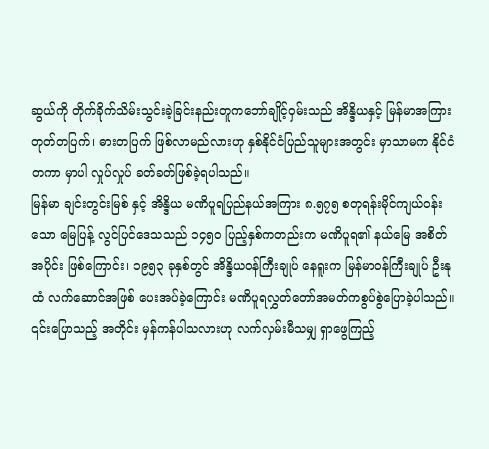ဆွယ်ကို တိုက်ခိုက်သိမ်းသွင်းခဲ့ခြင်းနည်းတူကဘော်ချိုင့်ဝှမ်းသည် အိန္ဒိယနှင့် မြန်မာအကြား တုတ်တပြက်၊ ဓားတပြက် ဖြစ်လာမည်လားဟု နှစ်နိုင်ငံပြည်သူများအတွင်း မှာသာမက နိုင်ငံတကာ မှာပါ လှုပ်လှုပ် ခတ်ခတ်ဖြစ်ခဲ့ရပါသည်။
မြန်မာ ချင်းတွင်းမြစ် နှင့် အိန္ဒိယ မဏိပူရပြည်နယ်အကြား ၈.၅၇၅ စတုရန်းမိုင်ကျယ်ဝန်းသော မြေပြန့် လွင်ပြင်ဒေသသည် ၁၄၅ဝ ပြည့်နှစ်ကတည်းက မဏိပူရ၏ နယ်မြေ အစိတ်အပိုင်း ဖြစ်ကြောင်း၊ ၁၉၅၃ ခုနှစ်တွင် အိန္ဒိယဝန်ကြီးချုပ် နေရူးက မြန်မာဝန်ကြီးချုပ် ဦးနုထံ လက်ဆောင်အဖြစ် ပေးအပ်ခဲ့ကြောင်း မဏိပူရလွှတ်တော်အမတ်ကစွပ်စွဲပြောခဲ့ပါသည်။
၎င်းပြောသည့် အတိုင်း မှန်ကန်ပါသလားဟု လက်လှမ်းမီသမျှ ရှာဖွေကြည့်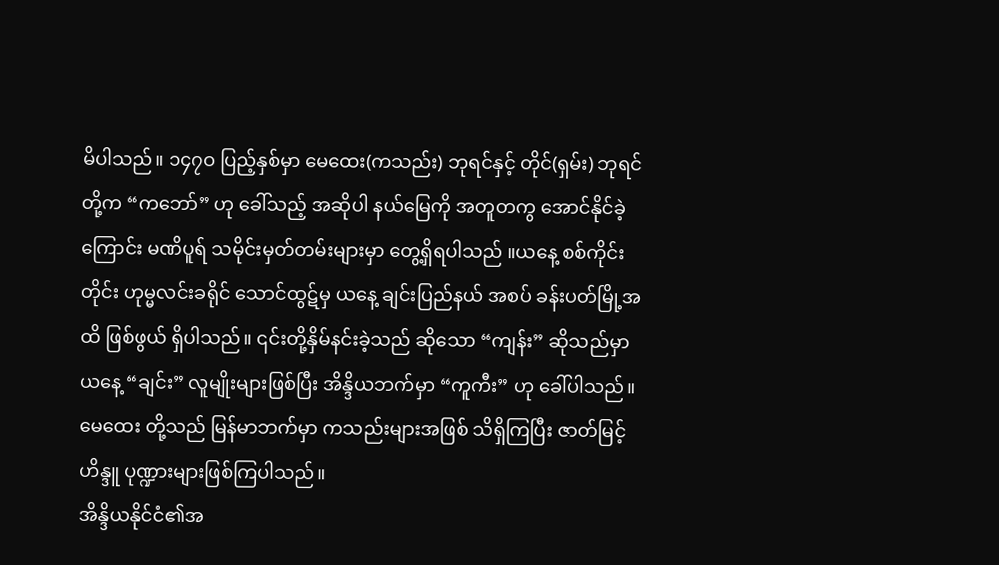မိပါသည်။ ၁၄၇ဝ ပြည့်နှစ်မှာ မေထေး(ကသည်း) ဘုရင်နှင့် တိုင်(ရှမ်း) ဘုရင်တို့က “ကဘော်” ဟု ခေါ်သည့် အဆိုပါ နယ်မြေကို အတူတကွ အောင်နိုင်ခဲ့ကြောင်း မဏိပူရ် သမိုင်းမှတ်တမ်းများမှာ တွေ့ရှိရပါသည် ။ယနေ့ စစ်ကိုင်းတိုင်း ဟုမ္မလင်းခရိုင် သောင်ထွဋ်မှ ယနေ့ ချင်းပြည်နယ် အစပ် ခန်းပတ်မြို့အထိ ဖြစ်ဖွယ် ရှိပါသည်။ ၎င်းတို့နှိမ်နင်းခဲ့သည် ဆိုသော “ကျန်း” ဆိုသည်မှာ ယနေ့ “ချင်း” လူမျိုးများဖြစ်ပြီး အိန္ဒိယဘက်မှာ “ကူကီး” ဟု ခေါ်ပါသည်။ မေထေး တို့သည် မြန်မာဘက်မှာ ကသည်းများအဖြစ် သိရှိကြပြီး ဇာတ်မြင့် ဟိန္ဒူ ပုဏ္ဍားများဖြစ်ကြပါသည်။
အိန္ဒိယနိုင်ငံ၏အ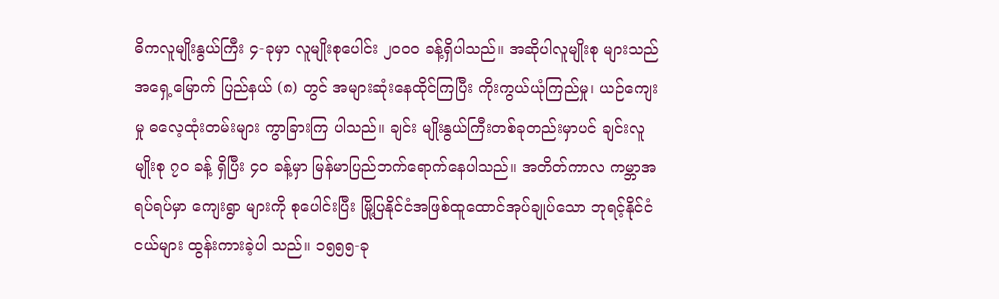ဓိကလူမျိုးနွယ်ကြီး ၄-ခုမှာ လူမျိုးစုပေါင်း ၂၀၀၀ ခန့်ရှိပါသည်။ အဆိုပါလူမျိုးစု များသည် အရှေ့မြောက် ပြည်နယ် (၈) တွင် အများဆုံးနေထိုင်ကြပြီး ကိုးကွယ်ယုံကြည်မှု၊ ယဉ်ကျေးမှု ဓလေ့ထုံးတမ်းများ ကွာခြားကြ ပါသည်။ ချင်း မျိုးနွယ်ကြီးတစ်ခုတည်းမှာပင် ချင်းလူမျိုးစု ၇၀ ခန့် ရှိပြီး ၄၀ ခန့်မှာ မြန်မာပြည်ဘက်ရောက်နေပါသည်။ အတိတ်ကာလ ကမ္ဘာအရပ်ရပ်မှာ ကျေးရွာ များကို စုပေါင်းပြီး မြို့ပြနိုင်ငံအဖြစ်ထူထောင်အုပ်ချုပ်သော ဘုရင့်နိုင်ငံငယ်များ ထွန်းကားခဲ့ပါ သည်။ ၁၅၅၅-ခု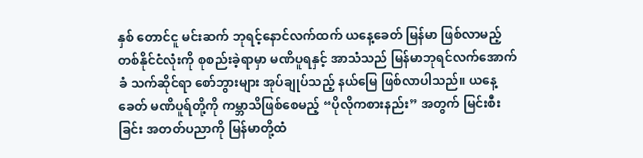နှစ် တောင်ငူ မင်းဆက် ဘုရင့်နောင်လက်ထက် ယနေ့ခေတ် မြန်မာ ဖြစ်လာမည့် တစ်နိုင်ငံလုံးကို စုစည်းခဲ့ရာမှာ မဏိပူရနှင့် အာသံသည် မြန်မာဘုရင်လက်အောက်ခံ သက်ဆိုင်ရာ စော်ဘွားများ အုပ်ချုပ်သည့် နယ်မြေ ဖြစ်လာပါသည်။ ယနေ့ခေတ် မဏိပူရ်တို့ကို ကမ္ဘာသိဖြစ်စေမည့် “ပိုလိုကစားနည်း” အတွက် မြင်းစီးခြင်း အတတ်ပညာကို မြန်မာတို့ထံ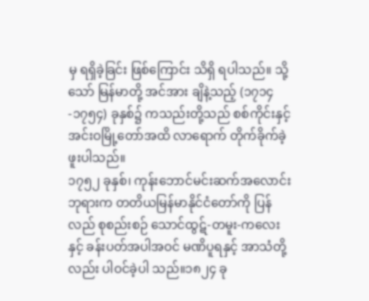မှ ရရှိခဲ့ခြင်း ဖြစ်ကြောင်း သိရှိ ရပါသည်။ သို့သော် မြန်မာတို့ အင်အား ချိနဲ့သည့် (၁၇၁၄-၁၇၅၄) ခုနှစ်၌ ကသည်းတို့သည် စစ်ကိုင်းနှင့် အင်းဝမြို့တော်အထိ လာရောက် တိုက်ခိုက်ခဲ့ဖူးပါသည်။
၁၇၅၂ ခုနှစ်၊ ကုန်းဘောင်မင်းဆက်အလောင်းဘုရားက တတိယမြန်မာနိုင်ငံတော်ကို ပြန်လည် စုစည်းစဉ် သောင်ထွဋ်-တမူး-ကလေးနှင့် ခန်းပတ်အပါအဝင် မဏိပူရနှင့် အာသံတို့လည်း ပါဝင်ခဲ့ပါ သည်။၁၈၂၄ ခု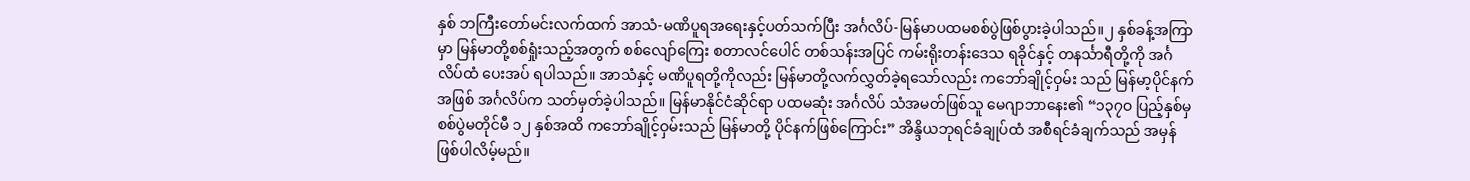နှစ် ဘကြီးတော်မင်းလက်ထက် အာသံ-မဏိပူရအရေးနှင့်ပတ်သက်ပြီး အင်္ဂလိပ်-မြန်မာပထမစစ်ပွဲဖြစ်ပွားခဲ့ပါသည်။၂ နှစ်ခန့်အကြာမှာ မြန်မာတို့စစ်ရှုံးသည့်အတွက် စစ်လျော်ကြေး စတာလင်ပေါင် တစ်သန်းအပြင် ကမ်းရိုးတန်းဒေသ ရခိုင်နှင့် တနင်္သာရီတို့ကို အင်္ဂလိပ်ထံ ပေးအပ် ရပါသည်။ အာသံနှင့် မဏိပူရတို့ကိုလည်း မြန်မာတို့လက်လွှတ်ခဲ့ရသော်လည်း ကဘော်ချိုင့်ဝှမ်း သည် မြန်မာ့ပိုင်နက်အဖြစ် အင်္ဂလိပ်က သတ်မှတ်ခဲ့ပါသည်။ မြန်မာနိုင်ငံဆိုင်ရာ ပထမဆုံး အင်္ဂလိပ် သံအမတ်ဖြစ်သူ မေဂျာဘာနေး၏ “၁၃၇ဝ ပြည့်နှစ်မှ စစ်ပွဲမတိုင်မီ ၁၂ နှစ်အထိ ကဘော်ချိုင့်ဝှမ်းသည် မြန်မာတို့ ပိုင်နက်ဖြစ်ကြောင်း” အိန္ဒိယဘုရင်ခံချုပ်ထံ အစီရင်ခံချက်သည် အမှန်ဖြစ်ပါလိမ့်မည်။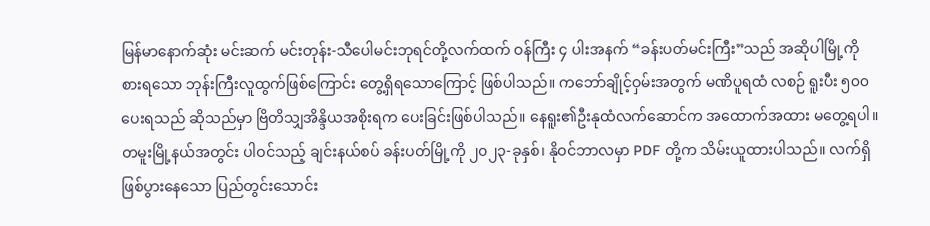မြန်မာနောက်ဆုံး မင်းဆက် မင်းတုန်း-သီပေါမင်းဘုရင်တို့လက်ထက် ဝန်ကြီး ၄ ပါးအနက် “ခန်းပတ်မင်းကြီး”သည် အဆိုပါမြို့ကို စားရသော ဘုန်းကြီးလူထွက်ဖြစ်ကြောင်း တွေ့ရှိရသောကြောင့် ဖြစ်ပါသည်။ ကဘော်ချိုင့်ဝှမ်းအတွက် မဏိပူရထံ လစဉ် ရူးပီး ၅၀၀ ပေးရသည် ဆိုသည်မှာ ဗြိတိသျှအိန္ဒိယအစိုးရက ပေးခြင်းဖြစ်ပါသည်။ နေရူး၏ဦးနုထံလက်ဆောင်က အထောက်အထား မတွေ့ရပါ။ တမူးမြို့နယ်အတွင်း ပါဝင်သည့် ချင်းနယ်စပ် ခန်းပတ်မြို့ကို ၂၀၂၃-ခုနှစ်၊ နိုဝင်ဘာလမှာ PDF တို့က သိမ်းယူထားပါသည်။ လက်ရှိ ဖြစ်ပွားနေသော ပြည်တွင်းသောင်း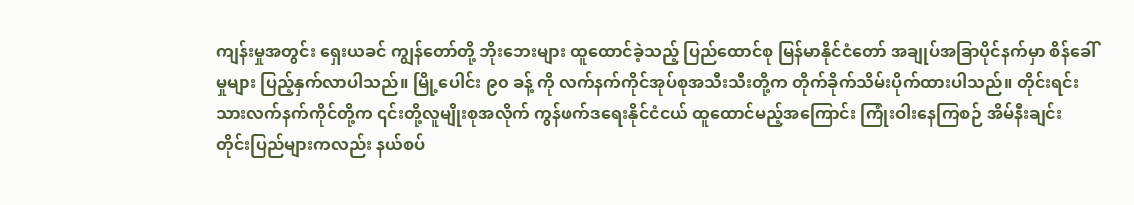ကျန်းမှုအတွင်း ရှေးယခင် ကျွန်တော်တို့ ဘိုးဘေးများ ထူထောင်ခဲ့သည့် ပြည်ထောင်စု မြန်မာနိုင်ငံတော် အချုပ်အခြာပိုင်နက်မှာ စိန်ခေါ်မှုများ ပြည့်နှက်လာပါသည်။ မြို့ပေါင်း ၉၀ ခန့် ကို လက်နက်ကိုင်အုပ်စုအသီးသီးတို့က တိုက်ခိုက်သိမ်းပိုက်ထားပါသည်။ တိုင်းရင်းသားလက်နက်ကိုင်တို့က ၎င်းတို့လူမျိုးစုအလိုက် ကွန်ဖက်ဒရေးနိုင်ငံငယ် ထူထောင်မည့်အကြောင်း ကြုံးဝါးနေကြစဉ် အိမ်နီးချင်း တိုင်းပြည်များကလည်း နယ်စပ်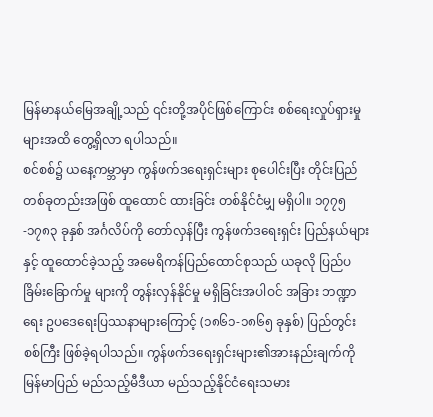မြန်မာနယ်မြေအချို့သည် ၎င်းတို့အပိုင်ဖြစ်ကြောင်း စစ်ရေးလှုပ်ရှားမှုများအထိ တွေ့ရှိလာ ရပါသည်။
စင်စစ်၌ ယနေ့ကမ္ဘာမှာ ကွန်ဖက်ဒရေးရှင်းများ စုပေါင်းပြီး တိုင်းပြည်တစ်ခုတည်းအဖြစ် ထူထောင် ထားခြင်း တစ်နိုင်ငံမျှ မရှိပါ။ ၁၇၇၅-၁၇၈၃ ခုနှစ် အင်္ဂလိပ်ကို တော်လှန်ပြီး ကွန်ဖက်ဒရေးရှင်း ပြည်နယ်များနှင့် ထူထောင်ခဲ့သည့် အမေရိကန်ပြည်ထောင်စုသည် ယခုလို ပြည်ပ ခြိမ်းခြောက်မှု များကို တွန်းလှန်နိုင်မှု မရှိခြင်းအပါဝင် အခြား ဘဏ္ဍာရေး ဥပဒေရေးပြဿနာများကြောင့် (၁၈၆၁-၁၈၆၅ ခုနှစ်) ပြည်တွင်းစစ်ကြီး ဖြစ်ခဲ့ရပါသည်။ ကွန်ဖက်ဒရေးရှင်းများ၏အားနည်းချက်ကိုမြန်မာပြည် မည်သည့်မီဒီယာ မည်သည့်နိုင်ငံရေးသမား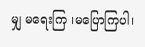မျှ မရေးကြ ၊မပြောကြပါ၊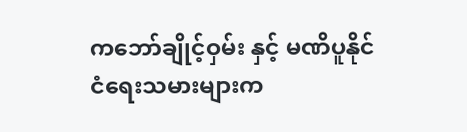ကဘော်ချိုင့်ဝှမ်း နှင့် မဏိပူနိုင်ငံရေးသမားများက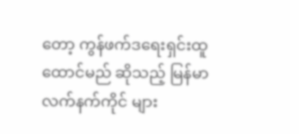တော့ ကွန်ဖက်ဒရေးရှင်းထူထောင်မည် ဆိုသည့် မြန်မာ လက်နက်ကိုင် များ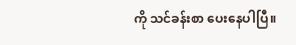ကို သင်ခန်းစာ ပေးနေပါပြီ။